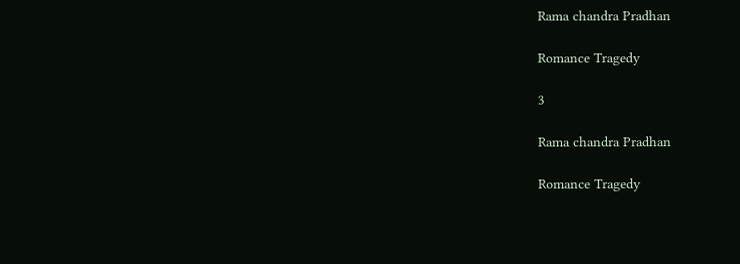Rama chandra Pradhan

Romance Tragedy

3

Rama chandra Pradhan

Romance Tragedy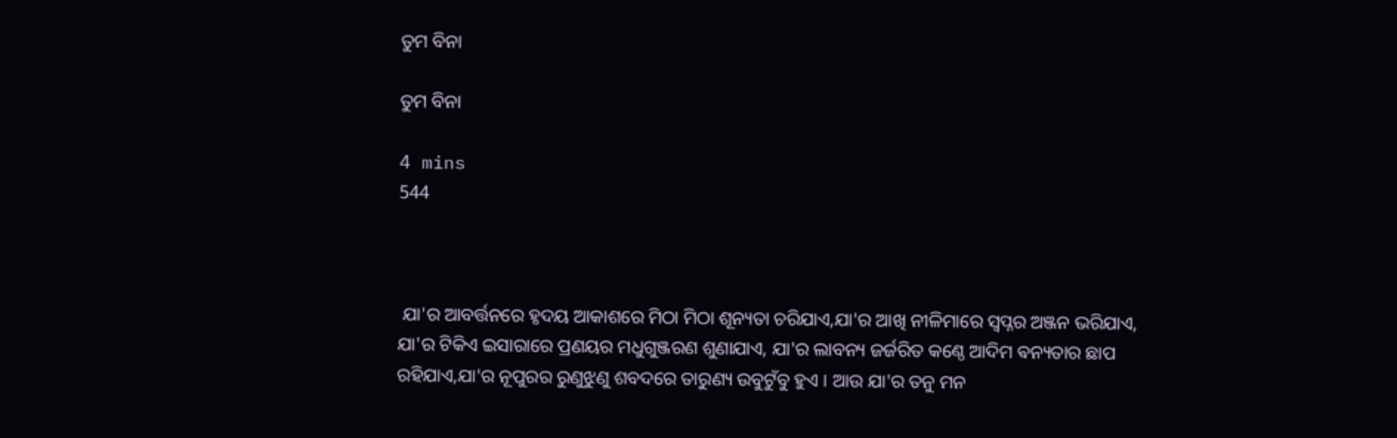ତୁମ ବିନା

ତୁମ ବିନା

4 mins
544



 ଯା'ର ଆବର୍ତ୍ତନରେ ହୃଦୟ ଆକାଶରେ ମିଠା ମିଠା ଶୂନ୍ୟତା ଚରିଯାଏ,ଯା'ର ଆଖି ନୀଳିମାରେ ସ୍ବପ୍ନର ଅଞ୍ଜନ ଭରିଯାଏ, ଯା'ର ଟିକିଏ ଇସାରାରେ ପ୍ରଣୟର ମଧୁଗୁଞ୍ଜରଣ ଶୁଣାଯାଏ, ଯା'ର ଲାବନ୍ୟ ଜର୍ଜରିତ କଣ୍ଠେ ଆଦିମ ଵନ୍ୟତାର ଛାପ ରହିଯାଏ,ଯା'ର ନୂପୁରର ରୁଣୁଝୁଣୁ ଶବଦରେ ତାରୁଣ୍ୟ ଉବୁଟୁଁବୁ ହୁଏ । ଆଉ ଯା'ର ତନୁ ମନ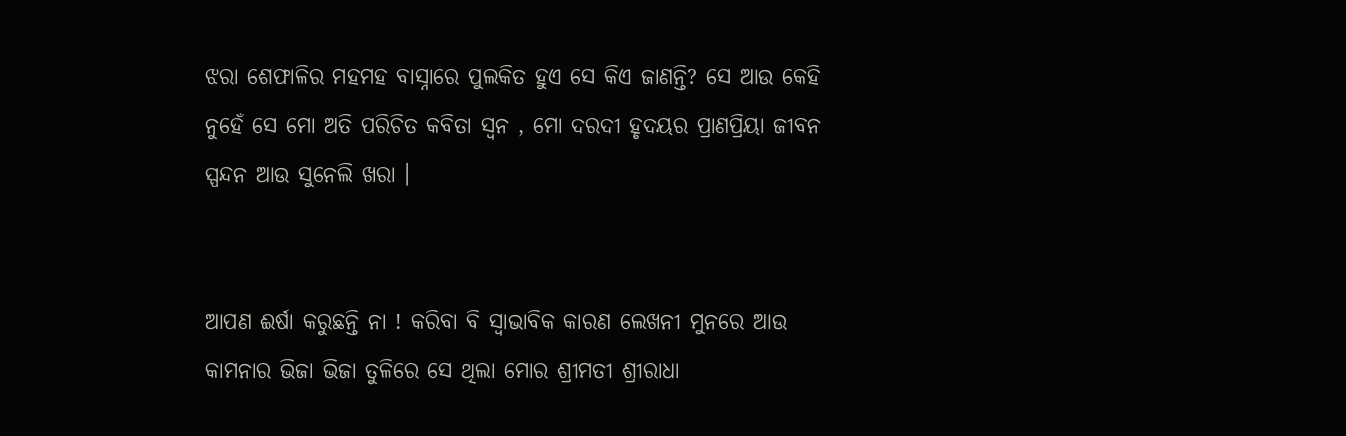ଝରା ଶେଫାଳିର ମହମହ ବାସ୍ନାରେ ପୁଲକିତ ହୁଏ ସେ କିଏ ଜାଣନ୍ତି? ସେ ଆଉ କେହି ନୁହେଁ ସେ ମୋ ଅତି ପରିଚିତ କବିତା ସ୍ଵନ , ମୋ ଦରଦୀ ହୃଦୟର ପ୍ରାଣପ୍ରିୟା ଜୀବନ ସ୍ପନ୍ଦନ ଆଉ ସୁନେଲି ଖରା ।


ଆପଣ ଈର୍ଷା କରୁଛନ୍ତି ନା ! କରିବା ବି ସ୍ୱାଭାବିକ କାରଣ ଲେଖନୀ ମୁନରେ ଆଉ କାମନାର ଭିଜା ଭିଜା ତୁଳିରେ ସେ ଥିଲା ମୋର ଶ୍ରୀମତୀ ଶ୍ରୀରାଧା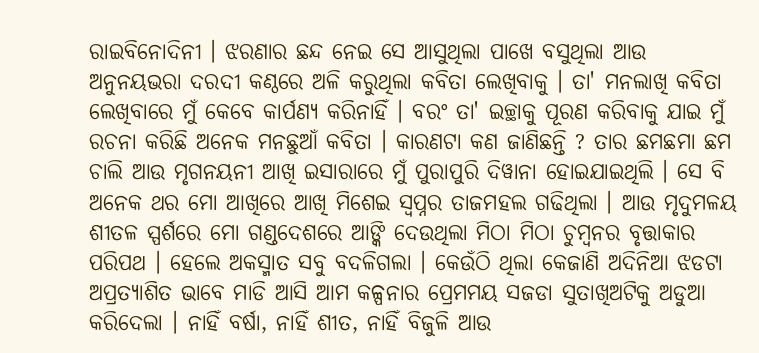ରାଇବିନୋଦିନୀ । ଝରଣାର ଛନ୍ଦ ନେଇ ସେ ଆସୁଥିଲା ପାଖେ ବସୁଥିଲା ଆଉ ଅନୁନୟଭରା ଦରଦୀ କଣ୍ଠରେ ଅଳି କରୁଥିଲା କବିତା ଲେଖିବାକୁ । ତା' ମନଲାଖି କବିତା ଲେଖିବାରେ ମୁଁ କେବେ କାର୍ପଣ୍ୟ କରିନାହିଁ । ବରଂ ତା' ଇଚ୍ଛାକୁ ପୂରଣ କରିବାକୁ ଯାଇ ମୁଁ ରଚନା କରିଛି ଅନେକ ମନଛୁଆଁ କବିତା । କାରଣଟା କଣ ଜାଣିଛନ୍ତି ? ତାର ଛମଛମା ଛମ ଚାଲି ଆଉ ମୃଗନୟନୀ ଆଖି ଇସାରାରେ ମୁଁ ପୁରାପୁରି ଦିୱାନା ହୋଇଯାଇଥିଲି । ସେ ବି ଅନେକ ଥର ମୋ ଆଖିରେ ଆଖି ମିଶେଇ ସ୍ବପ୍ନର ତାଜମହଲ ଗଢିଥିଲା । ଆଉ ମୃଦୁମଳୟ ଶୀତଳ ସ୍ପର୍ଶରେ ମୋ ଗଣ୍ଡଦେଶରେ ଆଙ୍କି ଦେଉଥିଲା ମିଠା ମିଠା ଚୁମ୍ବନର ବୃତ୍ତାକାର ପରିପଥ । ହେଲେ ଅକସ୍ମାତ ସବୁ ବଦଳିଗଲା । କେଉଁଠି ଥିଲା କେଜାଣି ଅଦିନିଆ ଝଡଟା ଅପ୍ରତ୍ୟାଶିତ ଭାବେ ମାଡି ଆସି ଆମ କଳ୍ପନାର ପ୍ରେମମୟ ସଜଡା ସୁତାଖିଅଟିକୁ ଅଡୁଆ କରିଦେଲା । ନାହିଁ ବର୍ଷା, ନାହିଁ ଶୀତ, ନାହିଁ ବିଜୁଳି ଆଉ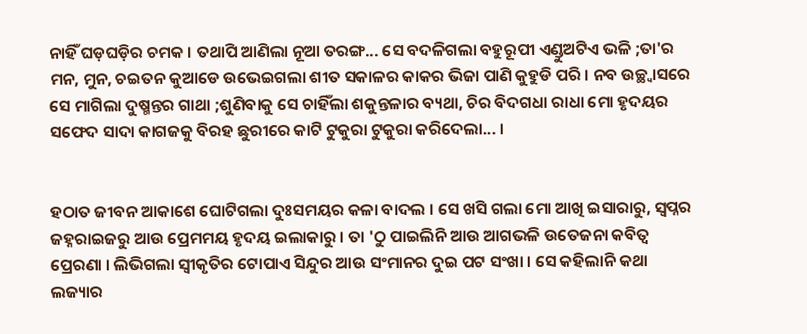ନାହିଁ ଘଡ଼ଘଡ଼ିର ଚମକ । ତଥାପି ଆଣିଲା ନୂଆ ତରଙ୍ଗ... ସେ ବଦଳିଗଲା ବହୁରୂପୀ ଏଣ୍ଡୁଅଟିଏ ଭଳି ;ତା'ର ମନ, ମୁନ, ଚଇତନ କୁଆଡେ ଉଭେଇଗଲା ଶୀତ ସକାଳର କାକର ଭିଜା ପାଣି କୁହୁଡି ପରି । ନବ ଉଚ୍ଛ୍ଵାସରେ ସେ ମାଗିଲା ଦୁଷ୍ମନ୍ତର ଗାଥା ;ଶୁଣିବାକୁ ସେ ଚାହିଁଲା ଶକୁନ୍ତଳାର ବ୍ୟଥା, ଚିର ବିଦଗଧା ରାଧା ମୋ ହୃଦୟର ସଫେଦ ସାଦା କାଗଜକୁ ବିରହ ଛୁରୀରେ କାଟି ଟୁକୁରା ଟୁକୁରା କରିଦେଲା... ।


ହଠାତ ଜୀବନ ଆକାଶେ ଘୋଟିଗଲା ଦୁଃସମୟର କଳା ବାଦଲ । ସେ ଖସି ଗଲା ମୋ ଆଖି ଇସାରାରୁ, ସ୍ବପ୍ନର ଜହ୍ନରାଇଜରୁ ଆଉ ପ୍ରେମମୟ ହୃଦୟ ଇଲାକାରୁ । ତା 'ଠୁ ପାଇଲିନି ଆଉ ଆଗଭଳି ଉତେଜନା କବିତ୍ଵ ପ୍ରେରଣା । ଲିଭିଗଲା ସ୍ବୀକୃତିର ଟୋପାଏ ସିନ୍ଦୁର ଆଉ ସଂମାନର ଦୁଇ ପଟ ସଂଖା । ସେ କହିଲାନି କଥା ଲଜ୍ୟାର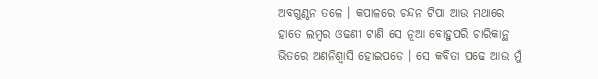ଅବଗୁଣ୍ଠନ ତଳେ । କପାଳରେ ଚନ୍ଦନ ଟିପା ଆଉ ମଥାରେ ହାତେ ଲମ୍ବର ଓଢଣୀ ଟାଣି ସେ ନୂଆ ବୋହୁପରି ଚାରିକାନ୍ଥ ଭିତରେ ଅଣନିଶ୍ଵାସି ହୋଇପଡେ । ସେ କବିତା ପଢେ ଆଉ ମୁଁ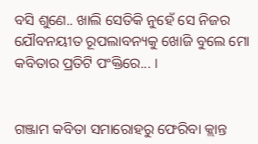ବସି ଶୁଣେ.. ଖାଲି ସେତିକି ନୁହେଁ ସେ ନିଜର ଯୌବନୟୀତ ରୂପଲାବନ୍ୟକୁ ଖୋଜି ବୁଲେ ମୋ କବିତାର ପ୍ରତିଟି ପଂକ୍ତିରେ... ।


ଗଞ୍ଜାମ କବିତା ସମାରୋହରୁ ଫେରିବା କ୍ଲାନ୍ତ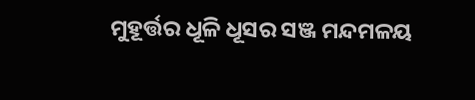ମୁହୂର୍ତ୍ତର ଧୂଳି ଧୂସର ସଞ୍ଜ ମନ୍ଦମଳୟ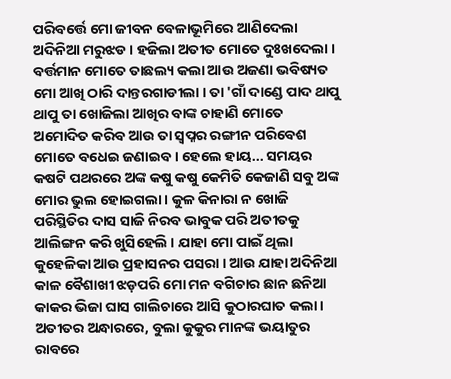ପରିବର୍ତ୍ତେ ମୋ ଜୀବନ ବେଳାଭୂମିରେ ଆଣିଦେଲା ଅଦିନିଆ ମରୁଝଡ । ହଜିଲା ଅତୀତ ମୋତେ ଦୁଃଖଦେଲା । ବର୍ତ୍ତମାନ ମୋତେ ତାଛଲ୍ୟ କଲା ଆଉ ଅଜଣା ଭବିଷ୍ୟତ ମୋ ଆଖି ଠାରି ଦାନ୍ତରଗାଡୀଲା । ତା 'ଗାଁ ଦାଣ୍ଡେ ପାଦ ଥାପୁ ଥାପୁ ତା ଖୋଜିଲା ଆଖିର ବାଙ୍କ ଚାହାଣି ମୋତେ ଅମୋଦିତ କରିବ ଆଉ ତା ସ୍ବପ୍ନର ରଙ୍ଗୀନ ପରିବେଶ ମୋତେ ବଧେଇ ଜଣାଇବ । ହେଲେ ହାୟ... ସମୟର କଷଟି ପଥରରେ ଅଙ୍କ କଷୁ କଷୁ କେମିତି କେଜାଣି ସବୁ ଅଙ୍କ ମୋର ଭୁଲ ହୋଇଗଲା । କୁଳ କିନାରା ନ ଖୋଜି ପରିସ୍ଥିତିର ଦାସ ସାଜି ନିରବ ଭାବୁକ ପରି ଅତୀତକୁ ଆଲିଙ୍ଗନ କରି ଖୁସିହେଲି । ଯାହା ମୋ ପାଇଁ ଥିଲା କୁହେଳିକା ଆଉ ପ୍ରହାସନର ପସରା । ଆଉ ଯାହା ଅଦିନିଆ କାଳ ବୈଶାଖୀ ଝଡ଼ପରି ମୋ ମନ ବଗିଚାର ଛାନ ଛନିଆ କାକର ଭିଜା ଘାସ ଗାଲିଚାରେ ଆସି କୁଠାରଘାତ କଲା । ଅତୀତର ଅନ୍ଧାରରେ, ବୁଲା କୁକୁର ମାନଙ୍କ ଭୟାତୁର ରାବରେ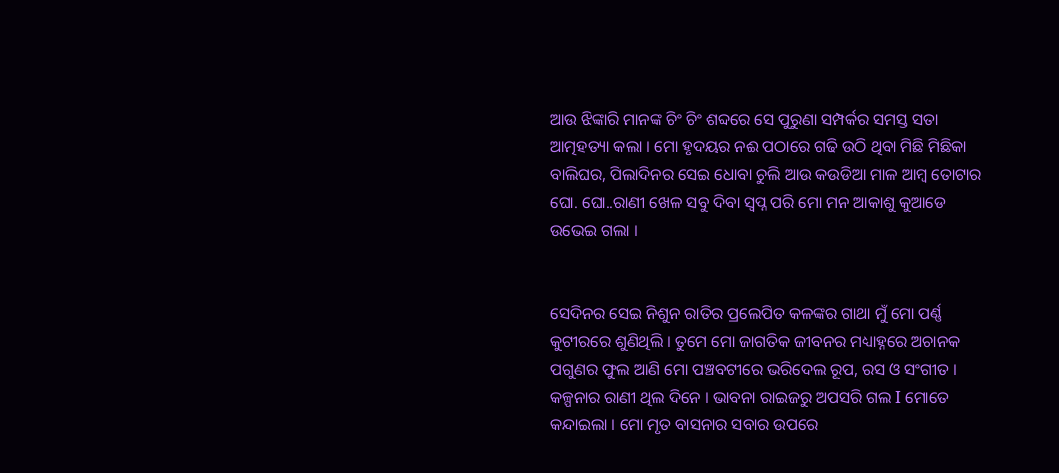ଆଉ ଝିଙ୍କାରି ମାନଙ୍କ ଚିଂ ଚିଂ ଶବ୍ଦରେ ସେ ପୁରୁଣା ସମ୍ପର୍କର ସମସ୍ତ ସତା ଆତ୍ମହତ୍ୟା କଲା । ମୋ ହୃଦୟର ନଈ ପଠାରେ ଗଢି ଉଠି ଥିବା ମିଛି ମିଛିକା ବାଲିଘର, ପିଲାଦିନର ସେଇ ଧୋବା ଚୁଲି ଆଉ କଉଡିଆ ମାଳ ଆମ୍ବ ତୋଟାର ଘୋ. ଘୋ..ରାଣୀ ଖେଳ ସବୁ ଦିବା ସ୍ବପ୍ନ ପରି ମୋ ମନ ଆକାଶୁ କୁଆଡେ ଉଭେଇ ଗଲା ।


ସେଦିନର ସେଇ ନିଶୁନ ରାତିର ପ୍ରଲେପିତ କଳଙ୍କର ଗାଥା ମୁଁ ମୋ ପର୍ଣ୍ଣ କୁଟୀରରେ ଶୁଣିଥିଲି । ତୁମେ ମୋ ଜାଗତିକ ଜୀବନର ମଧ୍ୟାହ୍ନରେ ଅଚାନକ ପଗୁଣର ଫୁଲ ଆଣି ମୋ ପଞ୍ଚବଟୀରେ ଭରିଦେଲ ରୂପ, ରସ ଓ ସଂଗୀତ । କଳ୍ପନାର ରାଣୀ ଥିଲ ଦିନେ । ଭାବନା ରାଇଜରୁ ଅପସରି ଗଲ I ମୋତେ କନ୍ଦାଇଲା । ମୋ ମୃତ ବାସନାର ସବାର ଉପରେ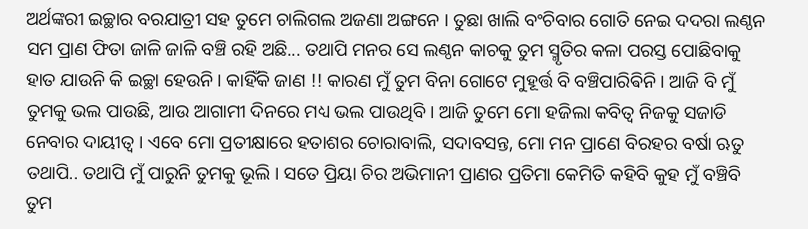ଅର୍ଥଙ୍କରୀ ଇଚ୍ଛାର ବରଯାତ୍ରୀ ସହ ତୁମେ ଚାଲିଗଲ ଅଜଣା ଅଙ୍ଗନେ । ତୁଛା ଖାଲି ବଂଚିବାର ଗୋତି ନେଇ ଦଦରା ଲଣ୍ଠନ ସମ ପ୍ରାଣ ଫିତା ଜାଳି ଜାଳି ବଞ୍ଚି ରହି ଅଛି... ତଥାପି ମନର ସେ ଲଣ୍ଠନ କାଚକୁ ତୁମ ସ୍ମୃତିର କଳା ପରସ୍ତ ପୋଛିବାକୁ ହାତ ଯାଉନି କି ଇଚ୍ଛା ହେଉନି । କାହିଁକି ଜାଣ !! କାରଣ ମୁଁ ତୁମ ବିନା ଗୋଟେ ମୁହୂର୍ତ୍ତ ବି ବଞ୍ଚିପାରିଵିନି । ଆଜି ବି ମୁଁ ତୁମକୁ ଭଲ ପାଉଛି, ଆଉ ଆଗାମୀ ଦିନରେ ମଧ୍ୟ ଭଲ ପାଉଥିବି । ଆଜି ତୁମେ ମୋ ହଜିଲା କବିତ୍ୱ ନିଜକୁ ସଜାଡି ନେବାର ଦାୟୀତ୍ବ । ଏବେ ମୋ ପ୍ରତୀକ୍ଷାରେ ହତାଶର ଚୋରାବାଲି, ସଦାବସନ୍ତ, ମୋ ମନ ପ୍ରାଣେ ବିରହର ବର୍ଷା ଋତୁ ତଥାପି.. ତଥାପି ମୁଁ ପାରୁନି ତୁମକୁ ଭୂଲି । ସତେ ପ୍ରିୟା ଚିର ଅଭିମାନୀ ପ୍ରାଣର ପ୍ରତିମା କେମିତି କହିବି କୁହ ମୁଁ ବଞ୍ଚିବି ତୁମ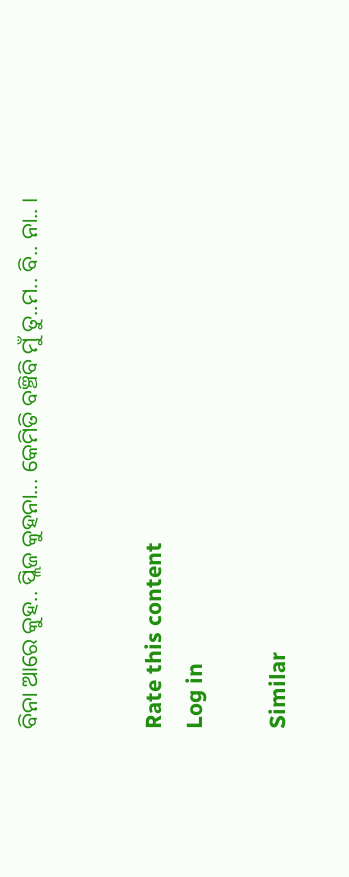ବିନା ଆରେ କୁହ.. ପ୍ଲିଜ କୁହନା... କେମିତି ବଞ୍ଚିବି ମୁଁ ତୁ..ମ.. ବି.. ନା.. ।


Rate this content
Log in

Similar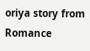oriya story from Romance